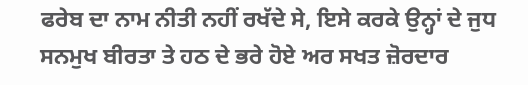ਫਰੇਬ ਦਾ ਨਾਮ ਨੀਤੀ ਨਹੀਂ ਰਖੱਦੇ ਸੇ, ਇਸੇ ਕਰਕੇ ਉਨ੍ਹਾਂ ਦੇ ਜੁਧ ਸਨਮੁਖ ਬੀਰਤਾ ਤੇ ਹਠ ਦੇ ਭਰੇ ਹੋਏ ਅਰ ਸਖਤ ਜ਼ੋਰਦਾਰ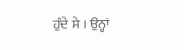ਹੁੰਦੇ ਸੇ । ਉਨ੍ਹਾਂ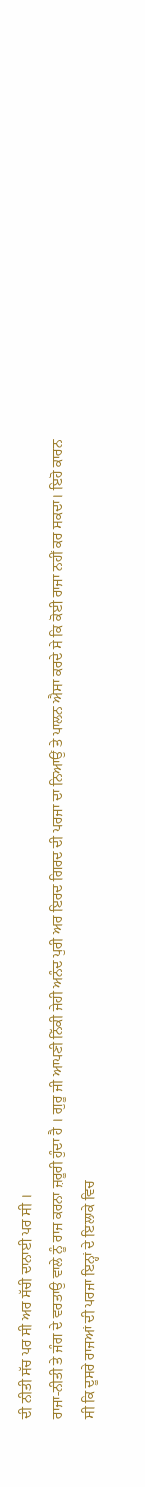ਦੀ ਨੀਤੀ ਸੱਚ ਪਰ ਸੀ ਅਰ ਸੱਚੀ ਦਾਨਾਈ ਪਰ ਸੀ ।
ਰਾਜਾ-ਨੀਤੀ ਤੇ ਜੰਗ ਦੇ ਵਰਤਾਉ ਵਾਲੇ ਨੂੰ ਰਾਜ ਕਰਨਾ ਜ਼ਰੂਰੀ ਹੁੰਦਾ ਹੈ । ਗੁਰੂ ਜੀ ਆਪਣੀ ਨਿੱਕੀ ਜੇਹੀ ਅਨੰਦ ਪੁਰੀ ਅਰ ਇਰਦ ਗਿਰਦ ਦੀ ਪਰਜਾ ਦਾ ਨਿਆਉਂ ਤੇ ਪਾਲਨ ਐਸਾ ਕਰਦੇ ਸੇ ਕਿ ਕੋਈ ਰਾਜਾ ਨਹੀਂ ਕਰ ਸਕਦਾ। ਇਹੋ ਕਾਰਨ ਸੀ ਕਿ ਦੂਸਰੇ ਰਾਜਆਂ ਦੀ ਪਰਜਾ ਇਨ੍ਹਾਂ ਦੇ ਇਲਾਕੇ ਵਿਚ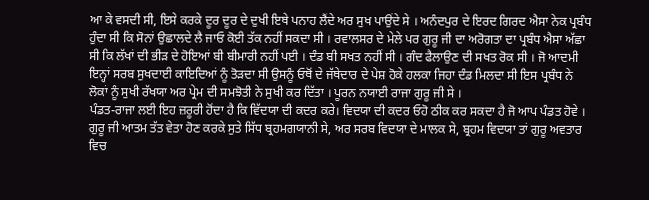ਆ ਕੇ ਵਸਦੀ ਸੀ, ਇਸੇ ਕਰਕੇ ਦੂਰ ਦੂਰ ਦੇ ਦੁਖੀ ਇਥੇ ਪਨਾਹ ਲੈਂਦੇ ਅਰ ਸੁਖ ਪਾਉਂਦੇ ਸੇ । ਅਨੰਦਪੁਰ ਦੇ ਇਰਦ ਗਿਰਦ ਐਸਾ ਨੇਕ ਪ੍ਰਬੰਧ ਹੁੰਦਾ ਸੀ ਕਿ ਸੋਨਾਂ ਉਛਾਲਦੇ ਲੈ ਜਾਓ ਕੋਈ ਤੱਕ ਨਹੀਂ ਸਕਦਾ ਸੀ । ਰਵਾਲਸਰ ਦੇ ਮੇਲੇ ਪਰ ਗੁਰੂ ਜੀ ਦਾ ਅਰੋਗਤਾ ਦਾ ਪ੍ਰਬੰਧ ਐਸਾ ਅੱਛਾ ਸੀ ਕਿ ਲੱਖਾਂ ਦੀ ਭੀੜ ਦੇ ਹੋਇਆਂ ਬੀ ਬੀਮਾਰੀ ਨਹੀਂ ਪਈ । ਦੰਡ ਬੀ ਸਖਤ ਨਹੀਂ ਸੀ । ਗੰਦ ਫੈਲਾਉਣ ਦੀ ਸਖਤ ਰੋਕ ਸੀ । ਜੋ ਆਦਮੀ ਇਨ੍ਹਾਂ ਸਰਬ ਸੁਖਦਾਈ ਕਾਇਦਿਆਂ ਨੂੰ ਤੋੜਦਾ ਸੀ ਉਸਨੂੰ ਓਥੋਂ ਦੇ ਜੱਥੇਦਾਰ ਦੇ ਪੇਸ਼ ਹੋਕੇ ਹਲਕਾ ਜਿਹਾ ਦੰਡ ਮਿਲਦਾ ਸੀ ਇਸ ਪ੍ਰਬੰਧ ਨੇ ਲੋਕਾਂ ਨੂੰ ਸੁਖੀ ਰੱਖਯਾ ਅਰ ਪ੍ਰੇਮ ਦੀ ਸਮਝੋਤੀ ਨੇ ਸੁਖੀ ਕਰ ਦਿੱਤਾ । ਪੂਰਨ ਨਯਾਈ ਰਾਜਾ ਗੁਰੂ ਜੀ ਸੇ ।
ਪੰਡਤ-ਰਾਜਾ ਲਈ ਇਹ ਜ਼ਰੂਰੀ ਹੋਂਦਾ ਹੈ ਕਿ ਵਿੱਦਯਾ ਦੀ ਕਦਰ ਕਰੇ। ਵਿਦਯਾ ਦੀ ਕਦਰ ਓਹੋ ਠੀਕ ਕਰ ਸਕਦਾ ਹੈ ਜੋ ਆਪ ਪੰਡਤ ਹੋਵੇ । ਗੁਰੂ ਜੀ ਆਤਮ ਤੱਤ ਵੇਤਾ ਹੋਣ ਕਰਕੇ ਸੁਤੇ ਸਿੱਧ ਬ੍ਰਹਮਗਯਾਨੀ ਸੇ, ਅਰ ਸਰਬ ਵਿਦਯਾ ਦੇ ਮਾਲਕ ਸੇ, ਬ੍ਰਹਮ ਵਿਦਯਾ ਤਾਂ ਗੁਰੂ ਅਵਤਾਰ ਵਿਚ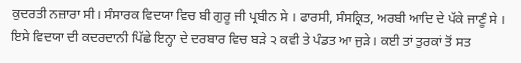ਕੁਦਰਤੀ ਨਜ਼ਾਰਾ ਸੀ। ਸੰਸਾਰਕ ਵਿਦਯਾ ਵਿਚ ਬੀ ਗੁਰੂ ਜੀ ਪ੍ਰਬੀਨ ਸੇ । ਫਾਰਸੀ, ਸੰਸਕ੍ਰਿਤ, ਅਰਬੀ ਆਦਿ ਦੇ ਪੱਕੇ ਜਾਣੂੰ ਸੇ । ਇਸੇ ਵਿਦਯਾ ਦੀ ਕਦਰਦਾਨੀ ਪਿੱਛੇ ਇਨ੍ਹਾ ਦੇ ਦਰਬਾਰ ਵਿਚ ਬੜੇ ੨ ਕਵੀ ਤੇ ਪੰਡਤ ਆ ਜੁੜੇ। ਕਈ ਤਾਂ ਤੁਰਕਾਂ ਤੋਂ ਸਤ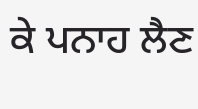ਕੇ ਪਨਾਹ ਲੈਣ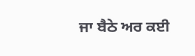ਜਾ ਬੈਠੇ ਅਰ ਕਈ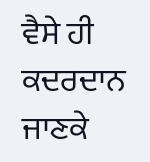ਵੈਸੇ ਹੀ ਕਦਰਦਾਨ ਜਾਣਕੇ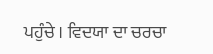ਪਹੁੰਚੇ । ਵਿਦਯਾ ਦਾ ਚਰਚਾ